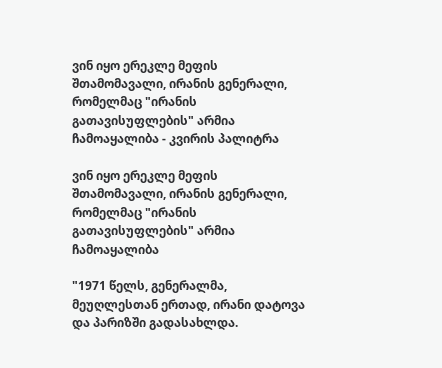ვინ იყო ერეკლე მეფის შთამომავალი, ირანის გენერალი, რომელმაც "ირანის გათავისუფლების" არმია ჩამოაყალიბა - კვირის პალიტრა

ვინ იყო ერეკლე მეფის შთამომავალი, ირანის გენერალი, რომელმაც "ირანის გათავისუფლების" არმია ჩამოაყალიბა

"1971 წელს, გენერალმა, მეუღლესთან ერთად, ირანი დატოვა და პარიზში გადასახლდა.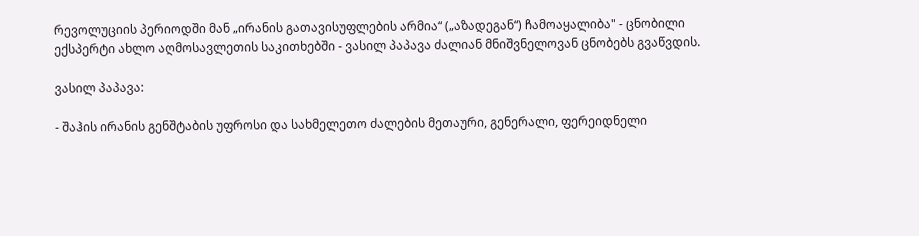რევოლუციის პერიოდში მან „ირანის გათავისუფლების არმია“ („აზადეგან“) ჩამოაყალიბა" - ცნობილი ექსპერტი ახლო აღმოსავლეთის საკითხებში - ვასილ პაპავა ძალიან მნიშვნელოვან ცნობებს გვაწვდის.

ვასილ პაპავა:

- შაჰის ირანის გენშტაბის უფროსი და სახმელეთო ძალების მეთაური, გენერალი, ფერეიდნელი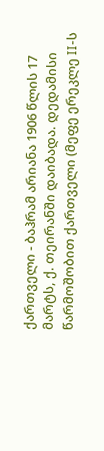ქართველი - ბაჰრამ არიანა 1906 წლის 17 მარტს, ქ. თეირანში დაიბადა. დედამისი წარმოშობით ქართველი (მეფე ერეკლე II-ს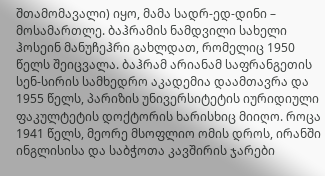შთამომავალი) იყო, მამა სადრ-ედ-დინი – მოსამართლე. ბაჰრამის ნამდვილი სახელი ჰოსეინ მანუჩეჰრი გახლდათ, რომელიც 1950 წელს შეიცვალა. ბაჰრამ არიანამ საფრანგეთის სენ-სირის სამხედრო აკადემია დაამთავრა და 1955 წელს, პარიზის უნივერსიტეტის იურიდიული ფაკულტეტის დოქტორის ხარისხიც მიიღო. როცა 1941 წელს, მეორე მსოფლიო ომის დროს, ირანში ინგლისისა და საბჭოთა კავშირის ჯარები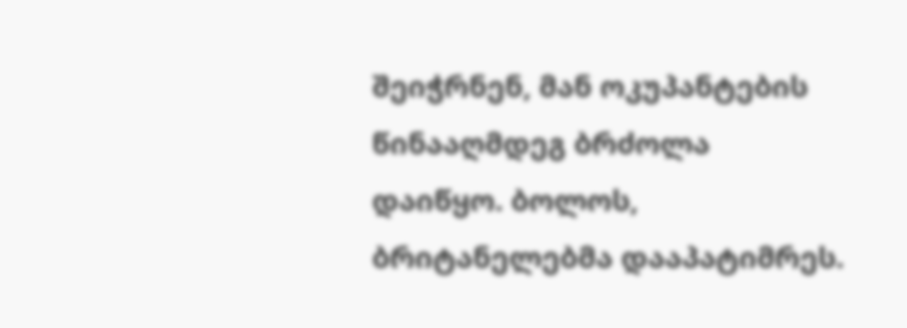შეიჭრნენ, მან ოკუპანტების წინააღმდეგ ბრძოლა დაიწყო. ბოლოს, ბრიტანელებმა დააპატიმრეს.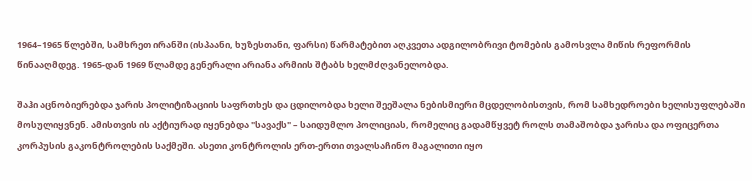1964–1965 წლებში, სამხრეთ ირანში (ისპაანი, ხუზესთანი, ფარსი) წარმატებით აღკვეთა ადგილობრივი ტომების გამოსვლა მიწის რეფორმის წინააღმდეგ. 1965-დან 1969 წლამდე გენერალი არიანა არმიის შტაბს ხელმძღვანელობდა.

შაჰი აცნობიერებდა ჯარის პოლიტიზაციის საფრთხეს და ცდილობდა ხელი შეეშალა ნებისმიერი მცდელობისთვის, რომ სამხედროები ხელისუფლებაში მოსულიყვნენ. ამისთვის ის აქტიურად იყენებდა "სავაქს" – საიდუმლო პოლიციას, რომელიც გადამწყვეტ როლს თამაშობდა ჯარისა და ოფიცერთა კორპუსის გაკონტროლების საქმეში. ასეთი კონტროლის ერთ-ერთი თვალსაჩინო მაგალითი იყო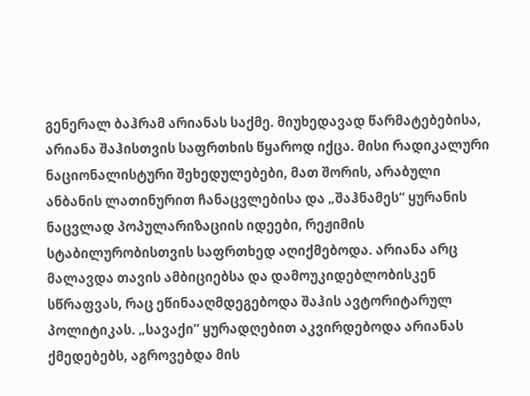გენერალ ბაჰრამ არიანას საქმე. მიუხედავად წარმატებებისა, არიანა შაჰისთვის საფრთხის წყაროდ იქცა. მისი რადიკალური ნაციონალისტური შეხედულებები, მათ შორის, არაბული ანბანის ლათინურით ჩანაცვლებისა და „შაჰნამეს“ ყურანის ნაცვლად პოპულარიზაციის იდეები, რეჟიმის სტაბილურობისთვის საფრთხედ აღიქმებოდა. არიანა არც მალავდა თავის ამბიციებსა და დამოუკიდებლობისკენ სწრაფვას, რაც ეწინააღმდეგებოდა შაჰის ავტორიტარულ პოლიტიკას. „სავაქი“ ყურადღებით აკვირდებოდა არიანას ქმედებებს, აგროვებდა მის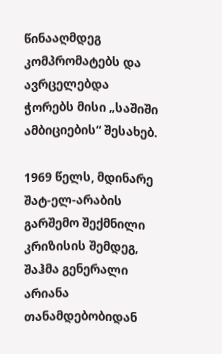წინააღმდეგ კომპრომატებს და ავრცელებდა ჭორებს მისი „საშიში ამბიციების“ შესახებ.

1969 წელს, მდინარე შატ-ელ-არაბის გარშემო შექმნილი კრიზისის შემდეგ, შაჰმა გენერალი არიანა თანამდებობიდან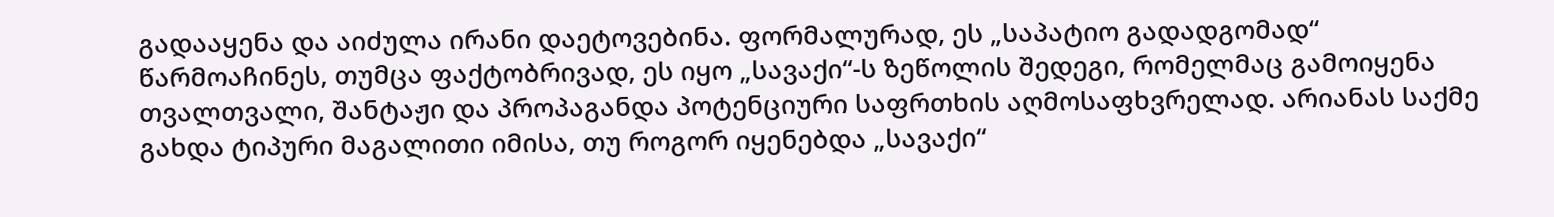გადააყენა და აიძულა ირანი დაეტოვებინა. ფორმალურად, ეს „საპატიო გადადგომად“ წარმოაჩინეს, თუმცა ფაქტობრივად, ეს იყო „სავაქი“-ს ზეწოლის შედეგი, რომელმაც გამოიყენა თვალთვალი, შანტაჟი და პროპაგანდა პოტენციური საფრთხის აღმოსაფხვრელად. არიანას საქმე გახდა ტიპური მაგალითი იმისა, თუ როგორ იყენებდა „სავაქი“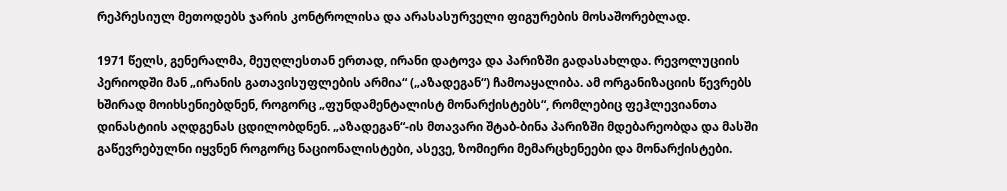რეპრესიულ მეთოდებს ჯარის კონტროლისა და არასასურველი ფიგურების მოსაშორებლად.

1971 წელს, გენერალმა, მეუღლესთან ერთად, ირანი დატოვა და პარიზში გადასახლდა. რევოლუციის პერიოდში მან „ირანის გათავისუფლების არმია“ („აზადეგან“) ჩამოაყალიბა. ამ ორგანიზაციის წევრებს ხშირად მოიხსენიებდნენ, როგორც „ფუნდამენტალისტ მონარქისტებს“, რომლებიც ფეჰლევიანთა დინასტიის აღდგენას ცდილობდნენ. „აზადეგან“-ის მთავარი შტაბ-ბინა პარიზში მდებარეობდა და მასში გაწევრებულნი იყვნენ როგორც ნაციონალისტები, ასევე, ზომიერი მემარცხენეები და მონარქისტები.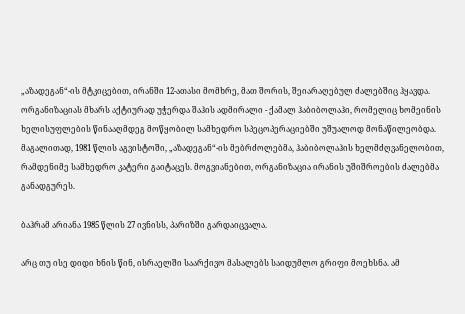„აზადეგან“-ის მტკიცებით, ირანში 12-ათასი მომხრე, მათ შორის, შეიარაღებულ ძალებშიც ჰყავდა. ორგანიზაციას მხარს აქტიურად უჭერდა შაჰის ადმირალი - ქამალ ჰაბიბოლაჰი, რომელიც ხომეინის ხელისუფლების წინააღმდეგ მოწყობილ სამხედრო სპეცოპერაციებში უშუალოდ მონაწილეობდა. მაგალითად, 1981 წლის აგვისტოში, „აზადეგან“-ის მებრძოლებმა, ჰაბიბოლაჰის ხელმძღვანელობით, რამდენიმე სამხედრო კატერი გაიტაცეს. მოგვიანებით, ორგანიზაცია ირანის უშიშროების ძალებმა განადგურეს.

ბაჰრამ არიანა 1985 წლის 27 ივნისს, პარიზში გარდაიცვალა.

არც თუ ისე დიდი ხნის წინ, ისრაელში საარქივო მასალებს საიდუმლო გრიფი მოეხსნა. ამ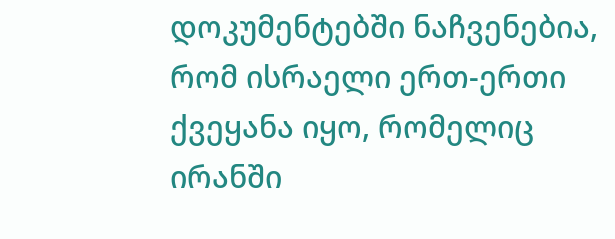დოკუმენტებში ნაჩვენებია, რომ ისრაელი ერთ-ერთი ქვეყანა იყო, რომელიც ირანში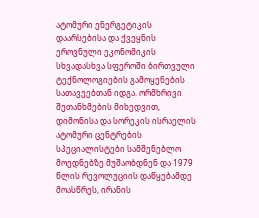ატომური ენერგეტიკის დაარსებისა და ქვეყნის ეროვნული ეკონომიკის სხვადასხვა სფეროში ბირთვული ტექნოლოგიების გამოყენების სათავეებთან იდგა. ორმხრივი შეთანხმების მიხედვით, დიმონისა და სორეკის ისრაელის ატომური ცენტრების სპეციალისტები სამშენებლო მოედნებზე მუშაობდნენ და 1979 წლის რევოლუციის დაწყებამდე მოასწრეს, ირანის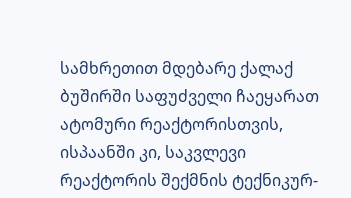სამხრეთით მდებარე ქალაქ ბუშირში საფუძველი ჩაეყარათ ატომური რეაქტორისთვის, ისპაანში კი, საკვლევი რეაქტორის შექმნის ტექნიკურ-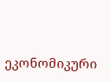ეკონომიკური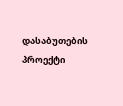დასაბუთების პროექტი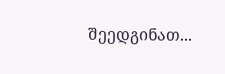შეედგინათ...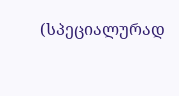(სპეციალურად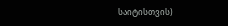საიტისთვის)